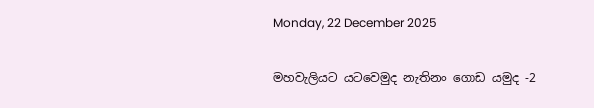Monday, 22 December 2025

මහවැලියට යටවෙමුද නැතිනං ගොඩ යමුද -2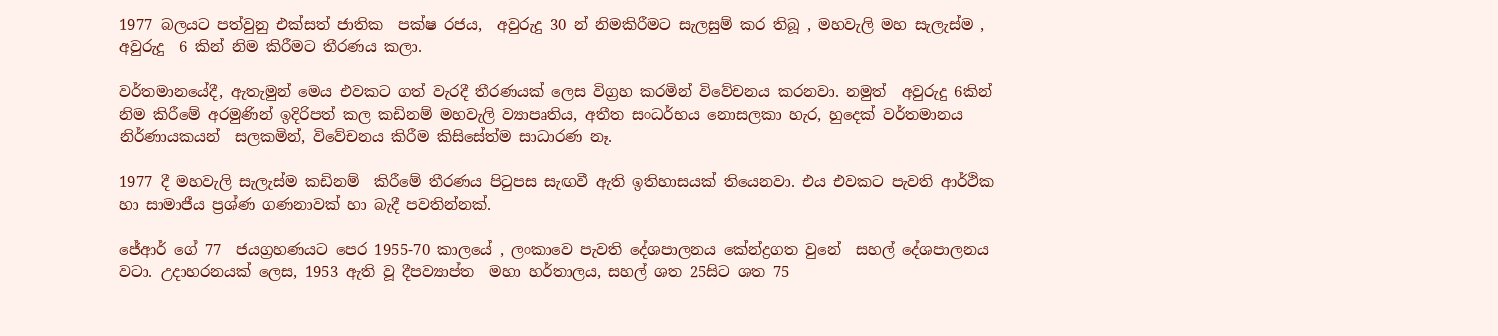1977 බලයට පත්වුනු එක්සත් ජාතික  පක්ෂ රජය,  අවුරුදු 30 න් නිමකිරීමට සැලසුම් කර තිබූ , මහවැලි මහ සැලැස්ම , අවුරුදු  6 කින් නිම කිරීමට තීරණය කලා.

වර්තමානයේදී, ඇතැමුන් මෙය එවකට ගත් වැරදී තීරණයක් ලෙස විග්‍රහ කරමින් විවේචනය කරනවා. නමුත්  අවුරුදු 6කින් නිම කිරීමේ අරමුණින් ඉදිරිපත් කල කඩිනම් මහවැලි ව්‍යාපෘතිය, අතීත සංධර්භය නොසලකා හැර, හුදෙක් වර්තමානය නිර්ණායකයන්  සලකමින්, විවේචනය කිරීම කිසිසේත්ම සාධාරණ නෑ.

1977 දී මහවැලි සැලැස්ම කඩිනම්  කිරීමේ තීරණය පිටුපස සැඟවී ඇති ඉතිහාසයක් තියෙනවා. එය එවකට පැවති ආර්ථික හා සාමාජීය ප්‍රශ්ණ ගණනාවක් හා බැදී පවතින්නක්.

ජේආර් ගේ 77  ජයග්‍රහණයට පෙර 1955-70 කාලයේ , ලංකාවෙ පැවති දේශපාලනය කේන්ද්‍රගත වුනේ  සහල් දේශපාලනය වටා. උදාහරනයක් ලෙස, 1953 ඇති වූ දීපව්‍යාප්ත  මහා හර්තාලය, සහල් ශත 25සිට ශත 75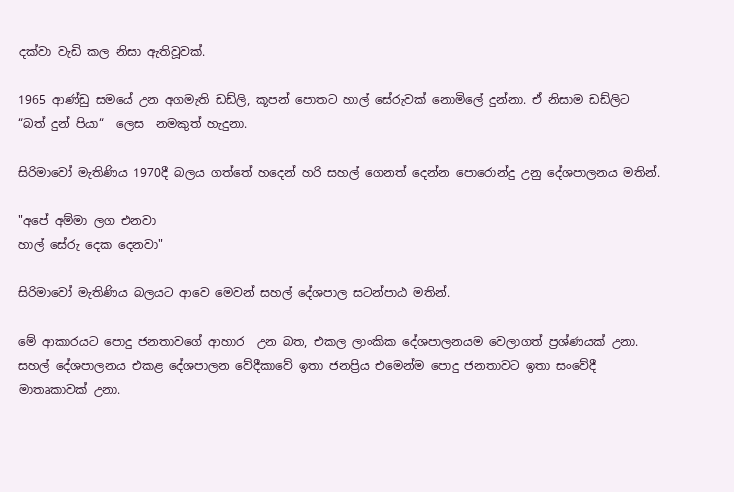දක්වා වැඩි කල නිසා ඇතිවූවක්.

1965 ආණ්ඩු සමයේ උන අගමැති ඩඩ්ලි, කූපන් පොතට හාල් සේරුවක් නොමිලේ දුන්නා. ඒ නිසාම ඩඩ්ලිට  “බත් දුන් පියා“  ලෙස  නමකුත් හැදුනා.

සිරිමාවෝ මැතිණිය 1970දී බලය ගත්තේ හදෙන් හරි සහල් ගෙනත් දෙන්න පොරොන්දු උනු දේශපාලනය මතින්.

"අපේ අම්මා ලග එනවා
හාල් සේරු දෙක දෙනවා"

සිරිමාවෝ මැතිණිය බලයට ආවෙ මෙවන් සහල් දේශපාල සටන්පාඨ මතින්.

මේ ආකාරයට පොදු ජනතාවගේ ආහාර  උන බත, එකල ලාංකික දේශපාලනයම වෙලාගත් ප්‍රශ්ණයක් උනා. සහල් දේශපාලනය එකළ දේශපාලන වේදීකාවේ ඉතා ජනප්‍රිය එමෙන්ම පොදු ජනතාවට ඉතා සංවේදී මාතෘකාවක් උනා.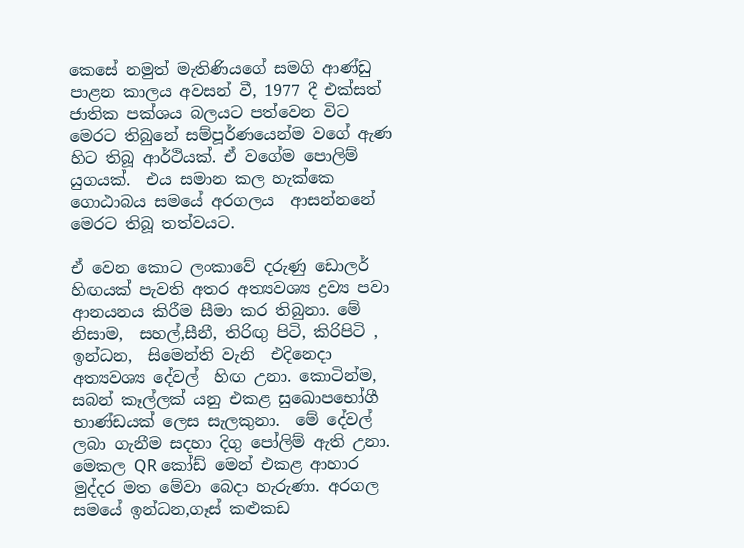කෙසේ නමුත් මැතිණියගේ සමගි ආණ්ඩු පාළන කාලය අවසන් වී, 1977 දී එක්සත් ජාතික පක්ශය බලයට පත්වෙන විට මෙරට තිබුනේ සම්පූර්ණයෙන්ම වගේ ඇණ හිට තිබූ ආර්ථියක්. ඒ වගේම පොලිම් යුගයක්.  එය සමාන කල හැක්කෙ ගොඨාබය සමයේ අරගලය  ආසන්නනේ මෙරට තිබූ තත්වයට.

ඒ වෙන කොට ලංකාවේ දරුණු ඩොලර් හිඟයක් පැවති අතර අත්‍යවශ්‍ය ද්‍රව්‍ය පවා ආනයනය කිරීම සීමා කර තිබුනා. මේ නිසාම,  සහල්,සීනී, තිරිඟු පිටි, කිරිපිටි , ඉන්ධන,  සිමෙන්ති වැනි  එදිනෙදා අත්‍යවශ්‍ය දේවල්  හිඟ උනා. කොටින්ම, සබන් කෑල්ලක් යනු එකළ සුඛොපභෝගී භාණ්ඩයක් ලෙස සැලකුනා.  මේ දේවල් ලබා ගැනීම සදහා දිගු පෝලිම් ඇති උනා. මෙකල QR කෝඩ් මෙන් එකළ ආහාර මුද්දර මත මේවා බෙදා හැරුණා. අරගල සමයේ ඉන්ධන,ගෑස් කළුකඩ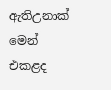ඇතිඋනාක් මෙන් එකළද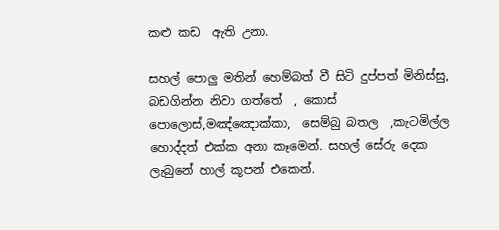කළු කඩ  ඇති උනා.

සහල් පොලු මතින් හෙම්බත් වී සිටි දුප්පත් මිනිස්සු, බඩගින්න නිවා ගත්තේ  , කොස් පොලොස්,මඤ්ඤොක්කා,  සෙම්බු බතල  ,කැටමිල්ල  හොද්දත් එක්ක අනා කෑමෙන්. සහල් සේරු දෙක ලැබුනේ හාල් කූපන් එකෙන්.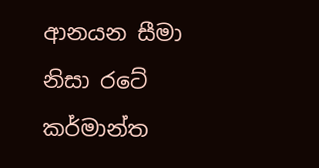ආනයන සීමා නිසා රටේ කර්මාන්ත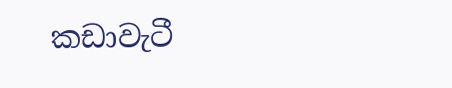කඩාවැටී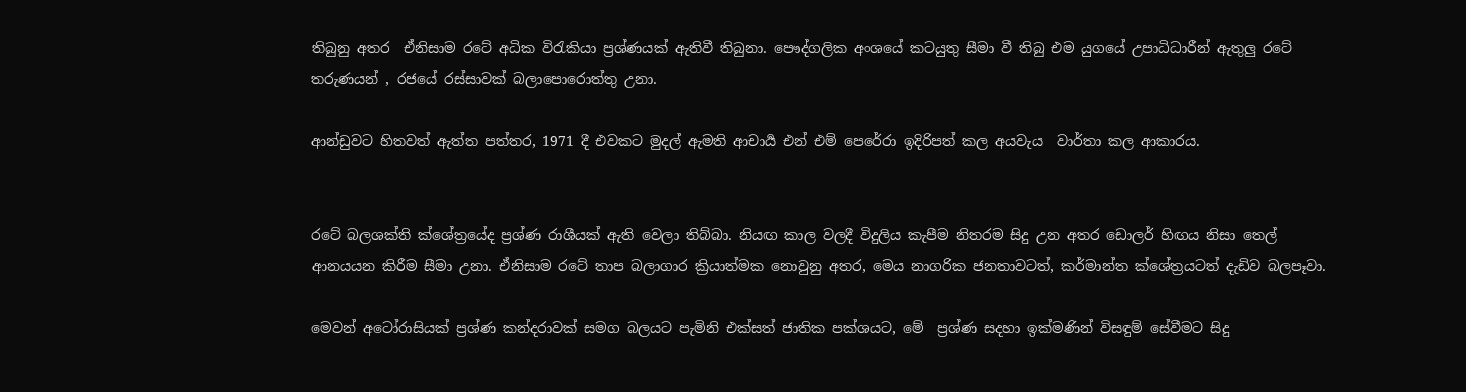තිබුනු අතර  ඒනිසාම රටේ අධික විරැකියා ප්‍රශ්ණයක් ඇතිවී තිබුනා. පෞද්ගලික අංශයේ කටයුතු සීමා වී තිබු එම යුගයේ උපාධිධාරීන් ඇතුලු රටේ තරුණයන් , රජයේ රස්සාවක් බලාපොරොත්තු උනා.

ආන්ඩුවට හිතවත් ඇත්ත පත්තර, 1971 දී එවකට මුදල් ඇමති ආචාර්‍ය එන් එම් පෙරේරා ඉදිරිපත් කල අයවැය  වාර්තා කල ආකාරය.


රටේ බලශක්ති ක්ශේත්‍රයේද ප්‍රශ්ණ රාශීයක් ඇති වෙලා තිබ්බා. නියඟ කාල වලදී විදුලිය කැපීම නිතරම සිදු උන අතර ඩොලර් හිඟය නිසා තෙල්  ආනයයන කිරීම සීමා උනා. ඒනිසාම රටේ තාප බලාගාර ක්‍රියාත්මක නොවුනු අතර, මෙය නාගරික ජනතාවටත්, කර්මාන්ත ක්ශේත්‍රයටත් දැඩිව බලපෑවා.

මෙවන් අටෝරාසියක් ප්‍රශ්ණ කන්දරාවක් සමග බලයට පැමිනි එක්සත් ජාතික පක්ශයට, මේ  ප්‍රශ්ණ සදහා ඉක්මණින් විසඳුම් සේවීමට සිදු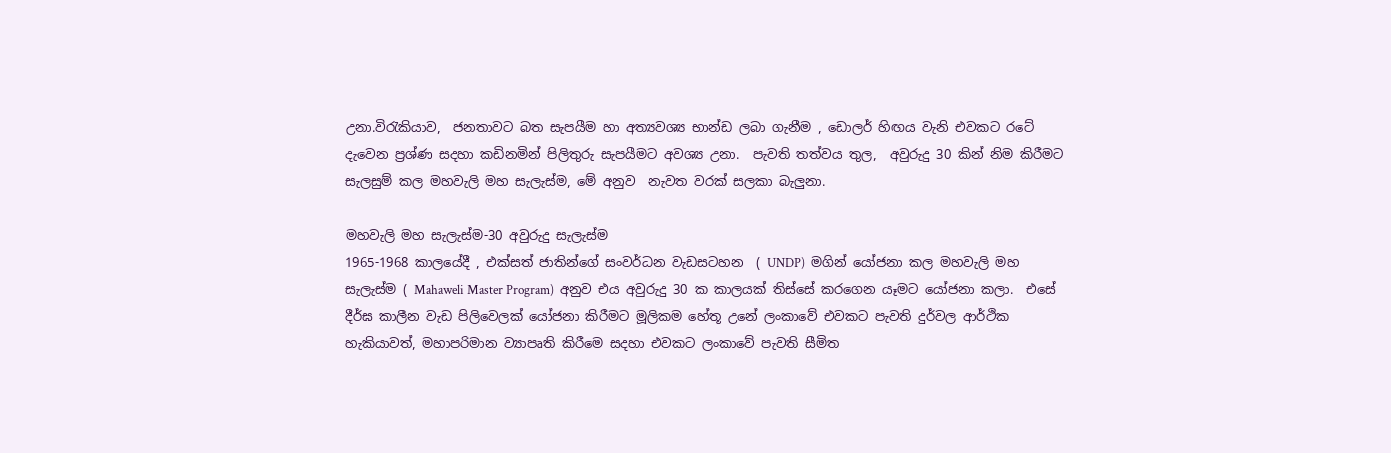උනා.විරැකියාව,  ජනතාවට බත සැපයීම හා අත්‍යවශ්‍ය භාන්ඩ ලබා ගැනීම , ඩොලර් හිඟය වැනි එවකට රටේ දැවෙන ප්‍රශ්ණ සදහා කඩිනමින් පිලිතුරු සැපයීමට අවශ්‍ය උනා.  පැවති තත්වය තුල,  අවුරුදු 30 කින් නිම කිරීමට සැලසුම් කල මහවැලි මහ සැලැස්ම, මේ අනුව  නැවත වරක් සලකා බැලුනා.

මහවැලි මහ සැලැස්ම-30 අවුරුදු සැලැස්ම
1965-1968 කාලයේදී , එක්සත් ජාතින්ගේ සංවර්ධන වැඩසටහන  ( UNDP)  මගින් යෝජනා කල මහවැලි මහ සැලැස්ම ( Mahaweli Master Program)  අනුව එය අවුරුදු 30 ක කාලයක් තිස්සේ කරගෙන යෑමට යෝජනා කලා.  එසේ දීර්ඝ කාලීන වැඩ පිලිවෙලක් යෝජනා කිරීමට මූලිකම හේතූ උනේ ලංකාවේ එවකට පැවති දුර්වල ආර්ථික හැකියාවත්, මහාපරිමාන ව්‍යාපෘති කිරීමෙ සදහා එවකට ලංකාවේ පැවති සීමිත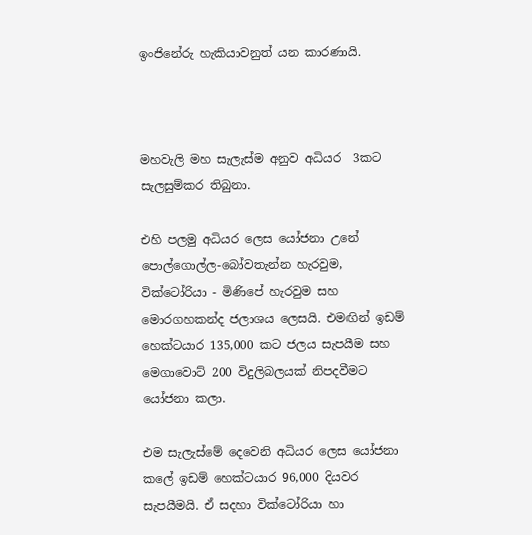ඉංජිනේරු හැකියාවනුත් යන කාරණායි.



මහවැලි මහ සැලැස්ම අනුව අධියර  3කට සැලසුම්කර තිබුනා.

එහි පලමු අධියර ලෙස යෝජනා උනේ පොල්ගොල්ල-බෝවතැන්න හැරවුම,  වික්ටෝරියා - මිණිපේ හැරවුම සහ මොරගහකන්ද ජලාශය ලෙසයි. එමඟින් ඉඩම් හෙක්ටයාර 135,000 කට ජලය සැපයීම සහ මෙගාවොට් 200 විදුලිබලයක් නිපදවීමට යෝජනා කලා.

එම සැලැස්මේ දෙවෙනි අධියර ලෙස යෝජනා කලේ ඉඩම් හෙක්ටයාර 96,000 දියවර සැපයීමයි. ඒ සදහා වික්ටෝරියා හා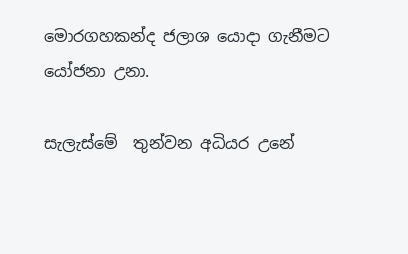මොරගහකන්ද ජලාශ යොදා ගැනීමට යෝජනා උනා.

සැලැස්මේ  තුන්වන අධියර උනේ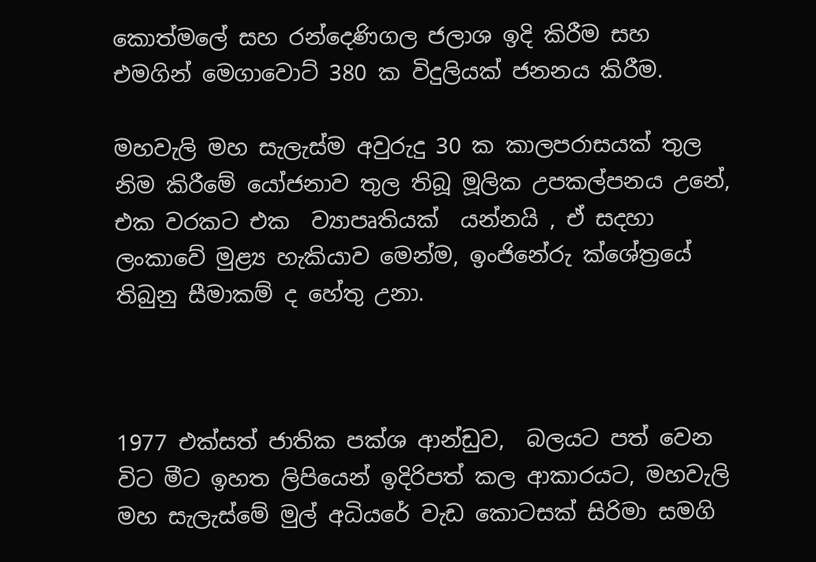කොත්මලේ සහ රන්දෙණිගල ජලාශ ඉදි කිරීම සහ එමගින් මෙගාවොට් 380 ක විදුලියක් ජනනය කිරීම.

මහවැලි මහ සැලැස්ම අවුරුදු 30 ක කාලපරාසයක් තුල නිම කිරීමේ යෝජනාව තුල තිබූ මූලික උපකල්පනය උනේ,  එක වරකට එක  ව්‍යාපෘතියක්  යන්නයි , ඒ සදහා ලංකාවේ මුළ්‍ය හැකියාව මෙන්ම, ඉංජිනේරු ක්ශේත්‍රයේ තිබුනු සීමාකම් ද හේතු උනා.



1977 එක්සත් ජාතික පක්ශ ආන්ඩුව,  බලයට පත් වෙන විට මීට ඉහත ලිපියෙන් ඉදිරිපත් කල ආකාරයට, මහවැලි මහ සැලැස්මේ මුල් අධියරේ වැඩ කොටසක් සිරිමා සමගි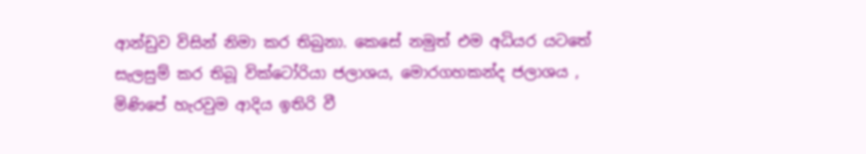ආන්ඩුව විසින් නිමා කර තිබුනා. කෙසේ නමුත් එම අධියර යටතේ සැලසුම් කර තිබූ වික්ටෝරියා ජලාශය, මොරගහකන්ද ජලාශය , මිණිපේ හැරවුම ආදිය ඉතිරි වී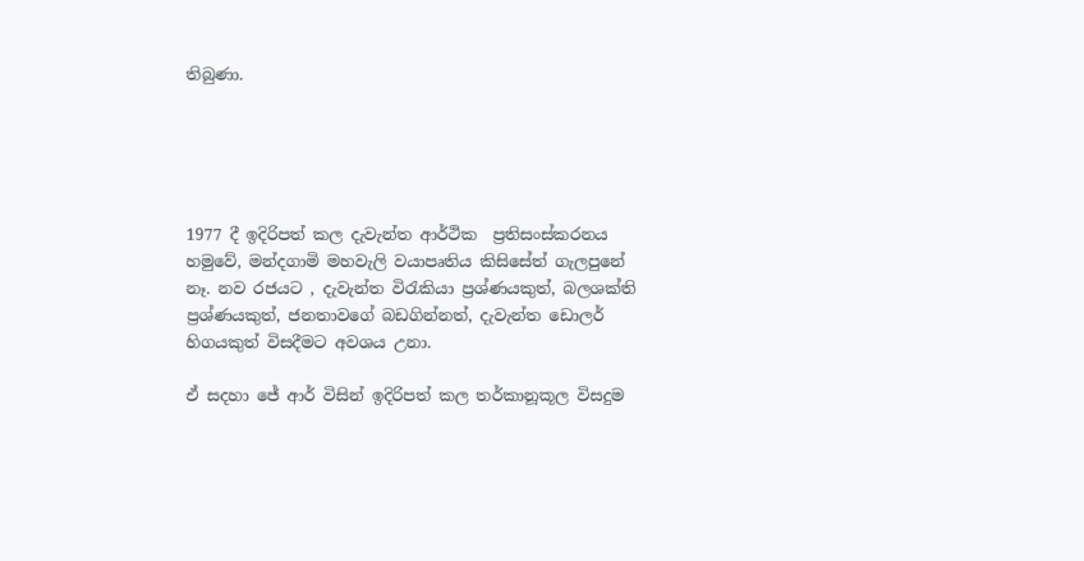තිබුණා.





1977 දී ඉදිරිපත් කල දැවැන්ත ආර්ථික  ප්‍රතිසංස්කරනය හමුවේ, මන්දගාමි මහවැලි වයාපෘතිය කිසිසේත් ගැලපුනේ නෑ. නව රජයට , දැවැන්ත විරැකියා ප්‍රශ්ණයකුත්, බලශක්ති ප්‍රශ්ණයකුත්, ජනතාවගේ බඩගින්නත්, දැවැන්ත ඩොලර් හිගයකුත් විසදීමට අවශය උනා.

ඒ සදහා ජේ ආර් විසින් ඉදිරිපත් කල තර්කානූකූල විසදුම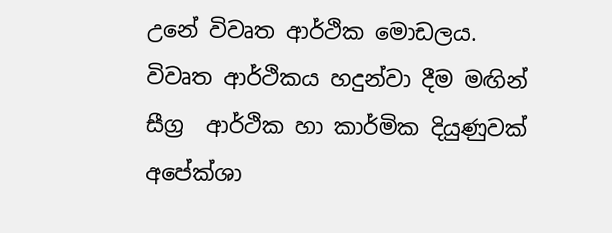උනේ විවෘත ආර්ථික මොඩලය.
විවෘත ආර්ථිකය හදුන්වා දීම මඟින්  සීග්‍ර  ආර්ථික හා කාර්මික දියුණුවක් අපේක්ශා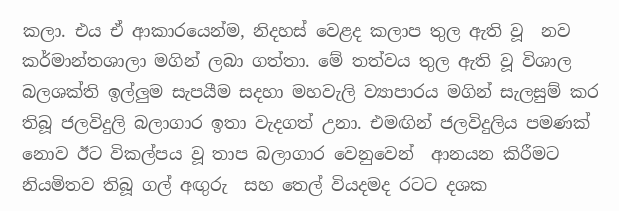කලා. එය ඒ ආකාරයෙන්ම, නිදහස් වෙළද කලාප තුල ඇති වූ  නව කර්මාන්තශාලා මගින් ලබා ගත්තා. මේ තත්වය තුල ඇති වූ විශාල බලශක්ති ඉල්ලුම සැපයීම සදහා මහවැලි ව්‍යාපාරය මගින් සැලසුම් කර තිබූ ජලවිදුලි බලාගාර ඉතා වැදගත් උනා. එමඟින් ජලවිදුලිය පමණක් නොව ඊට විකල්පය වූ තාප බලාගාර වෙනුවෙන්  ආනයන කිරීමට නියමිතව තිබූ ගල් අඟුරු  සහ තෙල් වියදමද රටට දශක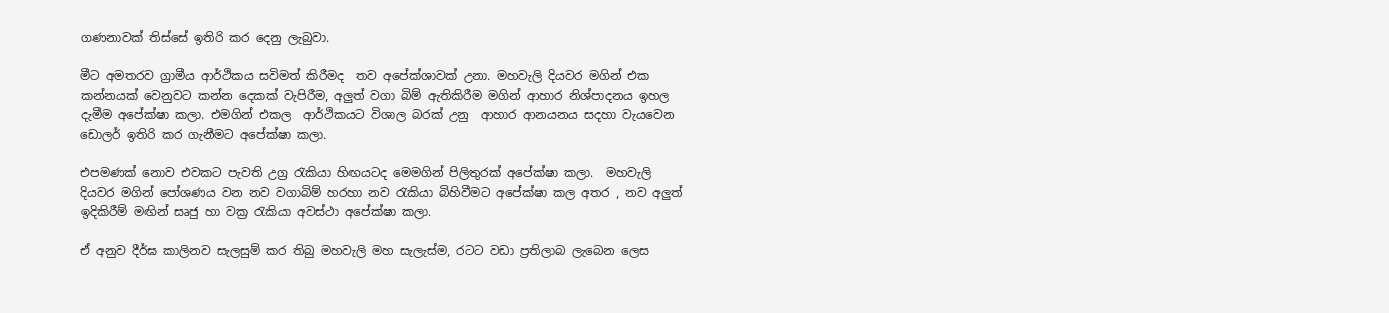ගණනාවක් තිස්සේ ඉතිරි කර දෙනු ලැබුවා.

මීට අමතරව ග්‍රාමීය ආර්ථිකය සවිමත් කිරීමද  තව අපේක්ශාවක් උනා. මහවැලි දියවර මගින් එක කන්නයක් වෙනුවට කන්න දෙකක් වැපිරීම, අලුත් වගා බිම් ඇතිකිරීම මගින් ආහාර නිශ්පාදනය ඉහල දැමීම අපේක්ෂා කලා. එමගින් එකල  ආර්ථිකයට විශාල බරක් උනු  ආහාර ආනයනය සදහා වැයවෙන ඩොලර් ඉතිරි කර ගැනීමට අපේක්ෂා කලා.

එපමණක් නොව එවකට පැවති උග්‍ර රැකියා හිඟයටද මෙමගින් පිලිතුරක් අපේක්ෂා කලා.  මහවැලි දියවර මගින් පෝශණය වන නව වගාබිම් හරහා නව රැකියා බිහිවීමට අපේක්ෂා කල අතර , නව අලුත් ඉදිකිරීම් මඟින් සෘජු හා වක්‍ර රැකියා අවස්ථා අපේක්ෂා කලා.

ඒ අනුව දීර්ඝ කාලිනව සැලසුම් කර තිබු මහවැලි මහ සැලැස්ම, රටට වඩා ප්‍රතිලාබ ලැබෙන ලෙස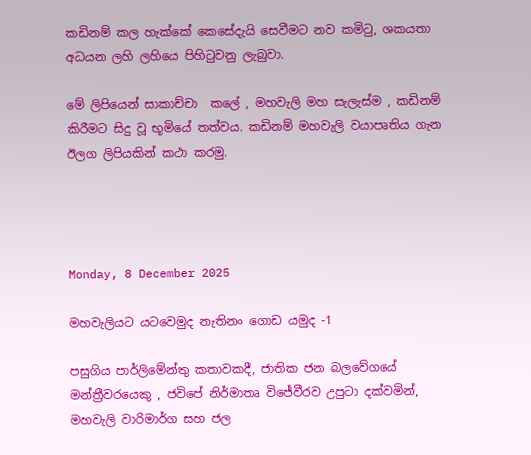කඩිනම් කල හැක්කේ කෙසේදැයි සෙවීමට නව කමිටු, ශකයතා අධයන ලහි ලහියෙ පිහිටුවනු ලැබුවා.

මේ ලිපියෙන් සාකාච්චා  කලේ , මහවැලි මහ සැලැස්ම , කඩිනම් කිරීමට සිදු වූ භූමියේ තත්වය. කඩිනම් මහවැලි වයාපෘතිය ගැන ඊලග ලිපියකින් කථා කරමු.




Monday, 8 December 2025

මහවැලියට යටවෙමුද නැතිනං ගොඩ යමුද -1

පසුගිය පාර්ලිමේන්තු කතාවකදී, ජාතික ජන බලවේගයේ මන්ත්‍රීවරයෙකු , ජවිපේ නිර්මාතෘ විජේවීරව උපුටා දක්වමින්,   මහවැලි වාරිමාර්ග සහ ජල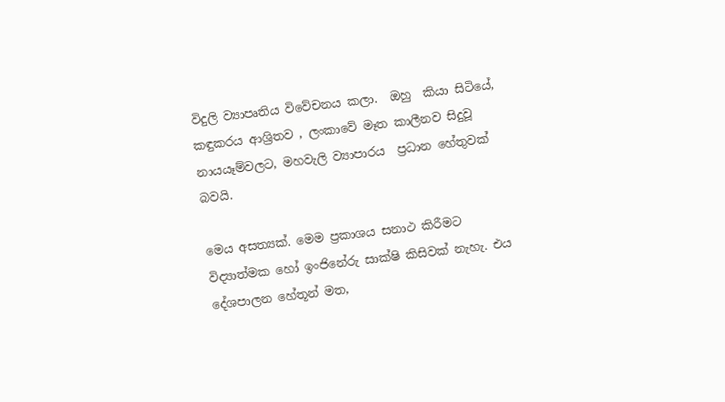විදුලි ව්‍යාපෘතිය විවේචනය කලා.  ඔහු  කියා සිටියේ,   කඳුකරය ආශ්‍රිතව , ලංකාවේ මෑත කාලීනව සිදුවූ  නායයෑම්වලට, මහවැලි ව්‍යාපාරය  ප්‍රධාන හේතුවක් බවයි.

මෙය අසත්‍යක්. මෙම ප්‍රකාශය සනාථ කිරීමට විද්‍යාත්මක හෝ ඉංජිනේරු සාක්ෂි කිසිවක් නැහැ. එය දේශපාලන හේතූන් මත,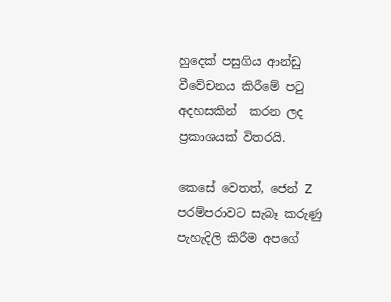හුදෙක් පසුගිය ආන්ඩු වීවේචනය කිරීමේ පටු අදහසකින්  කරන ලද ප්‍රකාශයක් විතරයි.

කෙසේ වෙතත්, ජෙන් Z පරම්පරාවට සැබෑ කරුණු පැහැදිලි කිරීම අපගේ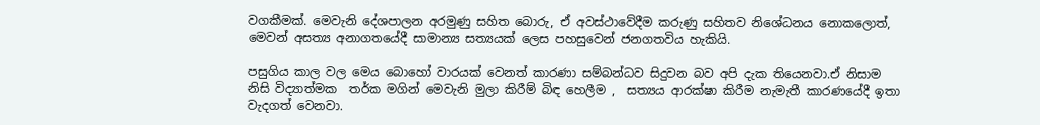වගකීමක්. මෙවැනි දේශපාලන අරමුණු සහිත බොරු, ඒ අවස්ථාවේදීම කරුණු සහිතව නිශේධනය නොකලොත්, මෙවන් අසත්‍ය අනාගතයේදී සාමාන්‍ය සත්‍යයක් ලෙස පහසුවෙන් ජනගතවිය හැකියි.

පසුගිය කාල වල මෙය බොහෝ වාරයක් වෙනත් කාරණා සම්බන්ධව සිදුවන බව අපි දැක තියෙනවා.ඒ නිසාම නිසි විද්‍යාත්මක  තර්ක මගින් මෙවැනි මුලා කිරීම් බිඳ හෙලීම ,  සත්‍යය ආරක්ෂා කිරීම නැමැතී කාරණයේදී ඉතා වැදගත් වෙනවා.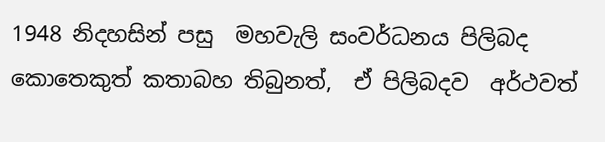1948 නිදහසින් පසු  මහවැලි සංවර්ධනය පිලිබද කොතෙකුත් කතාබහ තිබුනත්,  ඒ පිලිබදව  අර්ථවත්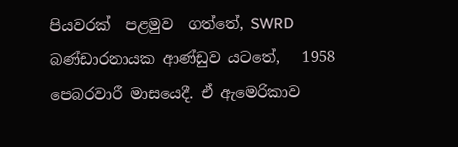පියවරක්  පළමුව  ගත්තේ, SWRD බණ්ඩාරනායක ආණ්ඩුව යටතේ,   1958 පෙබරවාරී මාසයෙදී. ඒ ඇමෙරිකාව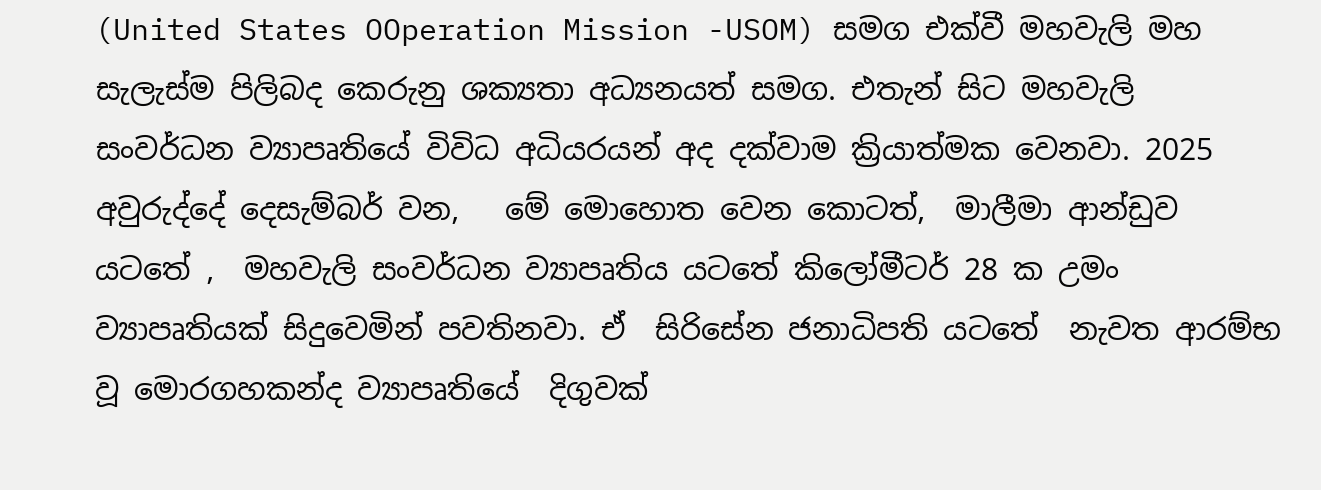(United States OOperation Mission -USOM) සමග එක්වී මහවැලි මහ සැලැස්ම පිලිබද කෙරුනු ශක්‍යතා අධ්‍යනයත් සමග. එතැන් සිට මහවැලි සංවර්ධන ව්‍යාපෘතියේ විවිධ අධියරයන් අද දක්වාම ක්‍රියාත්මක වෙනවා. 2025 අවුරුද්දේ දෙසැම්බර් වන,   මේ මොහොත වෙන කොටත්,  මාලීමා ආන්ඩුව යටතේ ,  මහවැලි සංවර්ධන ව්‍යාපෘතිය යටතේ කිලෝමීටර් 28 ක උමං ව්‍යාපෘතියක් සිදුවෙමින් පවතිනවා. ඒ  සිරිසේන ජනාධිපති යටතේ  නැවත ආරම්භ වූ මොරගහකන්ද ව්‍යාපෘතියේ  දිගුවක්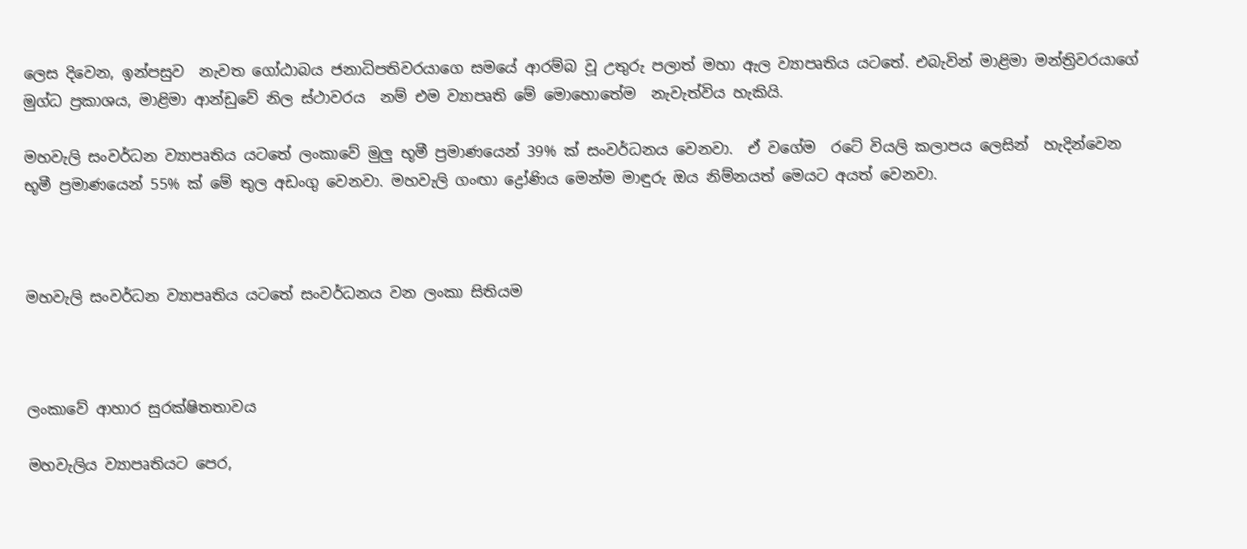ලෙස දිවෙන, ඉන්පසුව  නැවත ගෝඨාබය ජනාධිපතිවරයාගෙ සමයේ ආරම්බ වූ උතුරු පලාත් මහා ඇල ව්‍යාපෘතිය යටතේ. එබැවින් මාළිමා මන්ත්‍රිවරයාගේ මුග්ධ ප්‍රකාශය, මාළිමා ආන්ඩුවේ නිල ස්ථාවරය  නම් එම ව්‍යාපෘති මේ මොහොතේම  නැවැත්විය හැකියි.

මහවැලි සංවර්ධන ව්‍යාපෘතිය යටතේ ලංකාවේ මුලු භූමී ප්‍රමාණයෙන් 39% ක් සංවර්ධනය වෙනවා.  ඒ වගේම  රටේ වියලි කලාපය ලෙසින්  හැදින්වෙන භූමී ප්‍රමාණයෙන් 55% ක් මේ තුල අඩංගු වෙනවා. මහවැලි ගංඟා ද්‍රෝණිය මෙන්ම මාඳුරු ඔය නිම්නයත් මෙයට අයත් වෙනවා.



මහවැලි සංවර්ධන ව්‍යාපෘතිය යටතේ සංවර්ධනය වන ලංකා සිතියම



ලංකාවේ ආහාර සුරක්ෂිතතාවය

මහවැලිය ව්‍යාපෘතියට පෙර,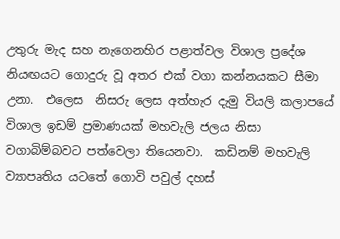උතුරු මැද සහ නැගෙනහිර පළාත්වල විශාල ප්‍රදේශ නියඟයට ගොදුරු වූ අතර එක් වගා කන්නයකට සීමා උනා.  එලෙස  නිසරු ලෙස අත්හැර දැමු වියලි කලාපයේ විශාල ඉඩම් ප්‍රමාණයක් මහවැලි ජලය නිසා වගාබිම්බවට පත්වෙලා තියෙනවා.  කඩිනම් මහවැලි ව්‍යාපෘතිය යටතේ ගොවි පවුල් දහස්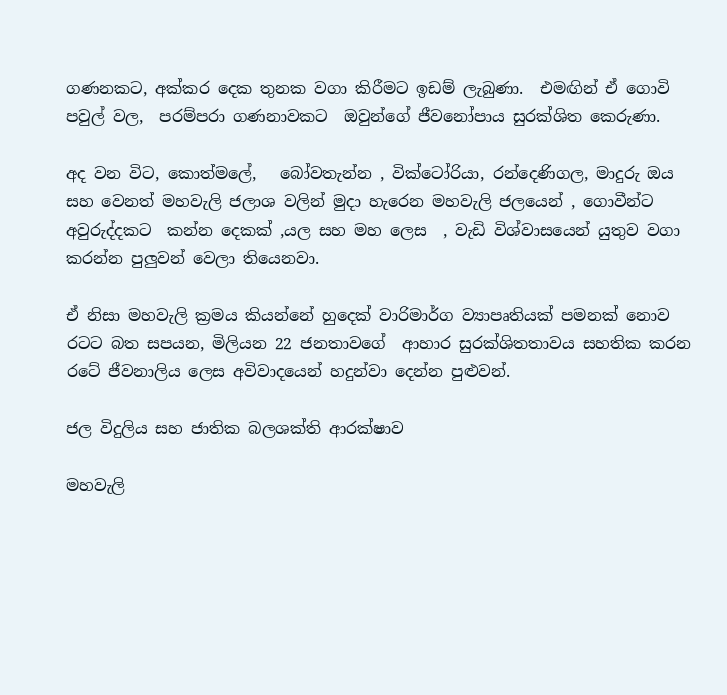ගණනකට, අක්කර දෙක තුනක වගා කිරීමට ඉඩම් ලැබුණා.  එමඟින් ඒ ගොවි පවුල් වල,  පරම්පරා ගණනාවකට  ඔවුන්ගේ ජීවනෝපාය සුරක්ශිත කෙරුණා.

අද වන විට, කොත්මලේ,   බෝවතැන්න , වික්ටෝරියා, රන්දෙණිගල, මාදුරු ඔය සහ වෙනත් මහවැලි ජලාශ වලින් මුදා හැරෙන මහවැලි ජලයෙන් , ගොවීන්ට අවුරුද්දකට  කන්න දෙකක් ,යල සහ මහ ලෙස  , වැඩි විශ්වාසයෙන් යුතුව වගා කරන්න පුලුවන් වෙලා තියෙනවා.

ඒ නිසා මහවැලි ක්‍රමය කියන්නේ හුදෙක් වාරිමාර්ග ව්‍යාපෘතියක් පමනක් නොව රටට බත සපයන, මිලියන 22 ජනතාවගේ  ආහාර සුරක්ශිතතාවය සහතික කරන රටේ ජීවනාලිය ලෙස අවිවාදයෙන් හදුන්වා දෙන්න පුළුවන්.

ජල විදුලිය සහ ජාතික බලශක්ති ආරක්ෂාව

මහවැලි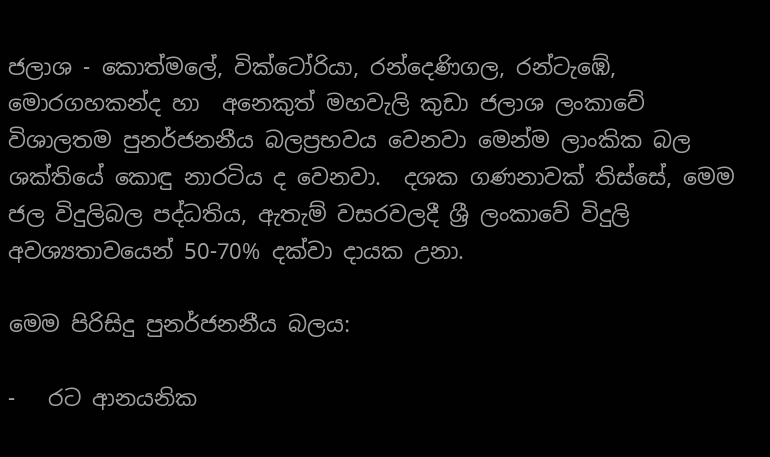ජලාශ - කොත්මලේ, වික්ටෝරියා, රන්දෙණිගල, රන්ටැඹේ, මොරගහකන්ද හා  අනෙකුත් මහවැලි කුඩා ජලාශ ලංකාවේ විශාලතම පුනර්ජනනීය බලප්‍රභවය වෙනවා මෙන්ම ලාංකික බල ශක්තියේ කොඳු නාරටිය ද වෙනවා.  දශක ගණනාවක් තිස්සේ, මෙම ජල විදුලිබල පද්ධතිය, ඇතැම් වසරවලදී ශ්‍රී ලංකාවේ විදුලි අවශ්‍යතාවයෙන් 50-70% දක්වා දායක උනා.

මෙම පිරිසිදු පුනර්ජනනීය බලය:

-   රට ආනයනික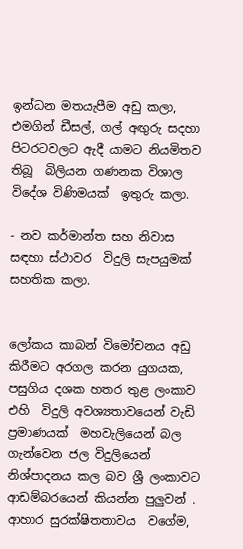ඉන්ධන මතයැපීම අඩු කලා, එමගින් ඩීසල්, ගල් අඟුරු සදහා පිටරටවලට ඇදී යාමට නියමිතව තිබූ  බිලියන ගණනක විශාල විදේශ විණිමයක්  ඉතුරු කලා.

- නව කර්මාන්ත සහ නිවාස සඳහා ස්ථාවර  විදුලි සැපයුමක් සහතික කලා.


ලෝකය කාබන් විමෝචනය අඩු කිරීමට අරගල කරන යුගයක, පසුගිය දශක හතර තුළ ලංකාව එහි  විදුලි අවශ්‍යතාවයෙන් වැඩි ප්‍රමාණයක්  මහවැලියෙන් බල ගැන්වෙන ජල විදුලියෙන් නිශ්පාදනය කල බව ශ්‍රී ලංකාවට ආඩම්බරයෙන් කියන්න පුලුවන් . ආහාර සුරක්ෂිතතාවය  වගේම,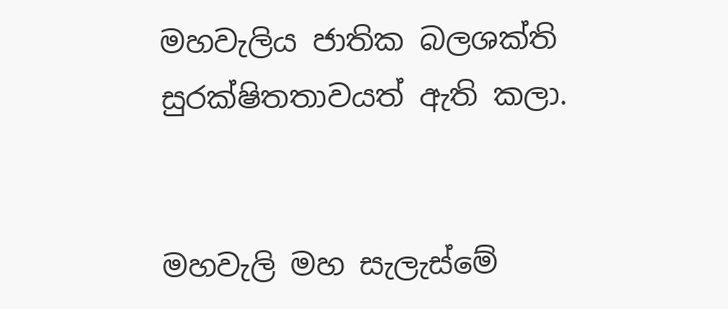මහවැලිය ජාතික බලශක්ති සුරක්ෂිතතාවයත් ඇති කලා.


මහවැලි මහ සැලැස්මේ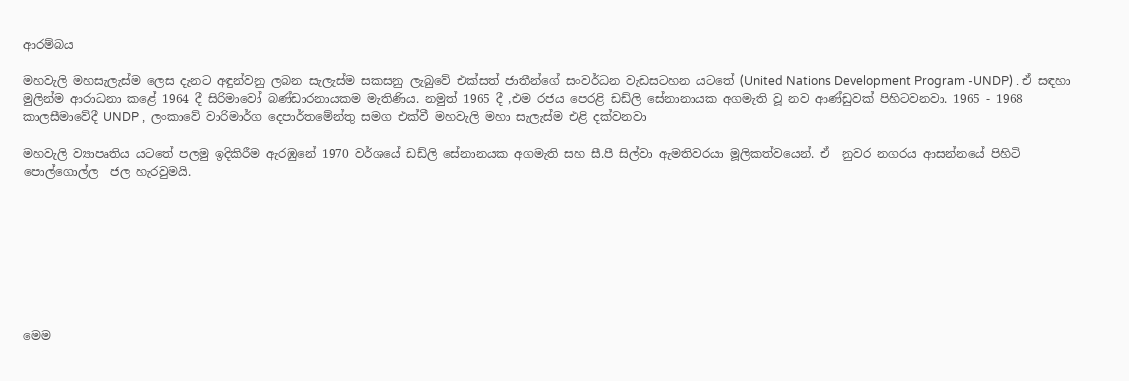ආරම්බය

මහවැලි මහසැලැස්ම ලෙස දැනට අඳුන්වනු ලබන සැලැස්ම සකසනු ලැබුවේ එක්සත් ජාතීන්ගේ සංවර්ධන වැඩසටහන යටතේ (United Nations Development Program -UNDP) . ඒ සඳහා මුලින්ම ආරාධනා කළේ 1964 දී සිරිමාවෝ බණ්ඩාරනායකම මැතිණිය. නමුත් 1965 දී ,එම රජය පෙරළි ඩඩ්ලි සේනානායක අගමැති වූ නව ආණ්ඩුවක් පිහිටවනවා. 1965 - 1968 කාලසීමාවේදී UNDP ,  ලංකාවේ වාරිමාර්ග දෙපාර්තමේන්තු සමග එක්වී මහවැලි මහා සැලැස්ම එළි දක්වනවා

මහවැලි ව්‍යාපෘතිය යටතේ පලමු ඉදිකිරීම ඇරඹුනේ 1970 වර්ශයේ ඩඩ්ලි සේනානයක අගමැති සහ සී.පී සිල්වා ඇමතිවරයා මූලිකත්වයෙන්. ඒ  නුවර නගරය ආසන්නයේ පිහිටි  පොල්ගොල්ල  ජල හැරවුමයි.








මෙම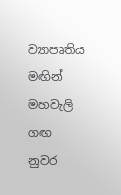ව්‍යාපෘතිය මඟින්  මහවැලි ගඟ නුවර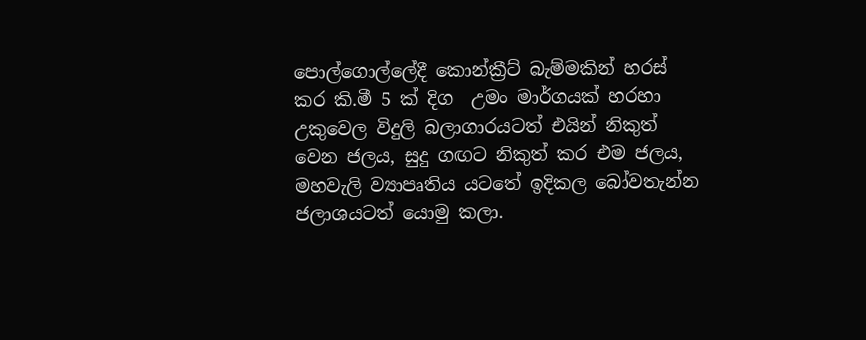පොල්ගොල්ලේදී කොන්ක්‍රීට් බැම්මකින් හරස් කර කි.මී 5 ක් දිග  උමං මාර්ගයක් හරහා උකුවෙල විදුලි බලාගාරයටත් එයින් නිකුත් වෙන ජලය, සුදු ගඟට නිකුත් කර එම ජලය,  මහවැලි ව්‍යාපෘතිය යටතේ ඉදිකල බෝවතැන්න  ජලාශයටත් යොමු කලා.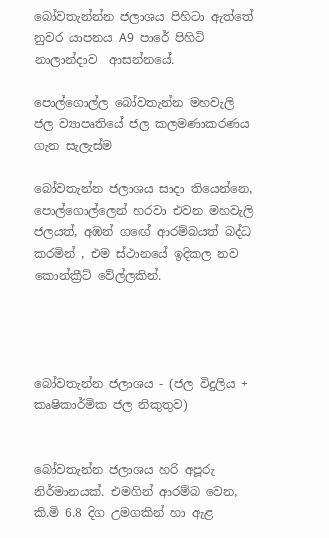බෝවතැන්න්න ජලාශය පිහිටා ඇත්තේ  නුවර යාපනය A9  පාරේ පිහිටි  නාලාන්දාව  ආසන්නයේ.

පොල්ගොල්ල බෝවතැන්න මහවැලි ජල ව්‍යාපෘතියේ ජල කලමණාකරණය ගැන සැලැස්ම

බෝවතැන්න ජලාශය සාදා තියෙන්නෙ, පොල්ගොල්ලෙන් හරවා එවන මහවැලි ජලයත්, අඹන් ගඟේ ආරම්බයත් බද්ධ කරමින් , එම ස්ථානයේ ඉදිකල නව කොන්ක්‍රීට් වේල්ලකින්.




බෝවතැන්න ජලාශය - (ජල විදුලිය + කෘෂිකාර්මික ජල නිකුතුව)


බෝවතැන්න ජලාශය හරි අපූරු නිර්මානයක්. එමගින් ආරම්බ වෙන,  කි.මි 6.8 දිග උමගකින් හා ඇළ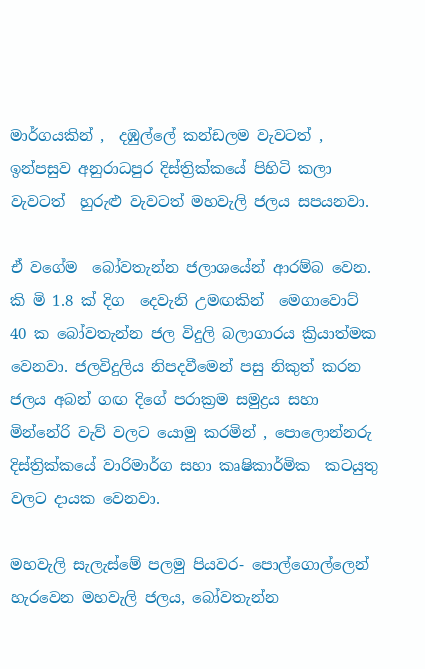මාර්ගයකින් ,  දඹුල්ලේ කන්ඩලම වැවටත් , ඉන්පසුව අනුරාධපුර දිස්ත්‍රික්කයේ පිහිටි කලා වැවටත්  හුරුළු වැවටත් මහවැලි ජලය සපයනවා.

ඒ වගේම  බෝවතැන්න ජලාශයේන් ආරම්බ වෙන. කි මි 1.8 ක් දිග  දෙවැනි උමඟකින්  මෙගාවොට් 40 ක බෝවතැන්න ජල විදුලි බලාගාරය ක්‍රියාත්මක වෙනවා. ජලවිදුලිය නිපදවීමෙන් පසු නිකුත් කරන ජලය අබන් ගඟ දිගේ පරාක්‍රම සමුද්‍රය සහා මින්නේරි වැව් වලට යොමු කරමින් , පොලොන්නරු දිස්ත්‍රික්කයේ වාරිමාර්ග සහා කෘෂිකාර්මික  කටයුතු වලට දායක වෙනවා.

මහවැලි සැලැස්මේ පලමු පියවර- පොල්ගොල්ලෙන් හැරවෙන මහවැලි ජලය, බෝවතැන්න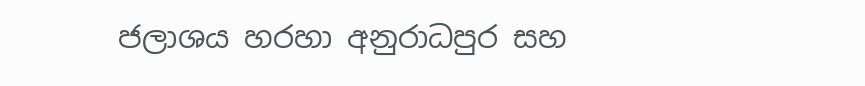ජලාශය හරහා අනුරාධපුර සහ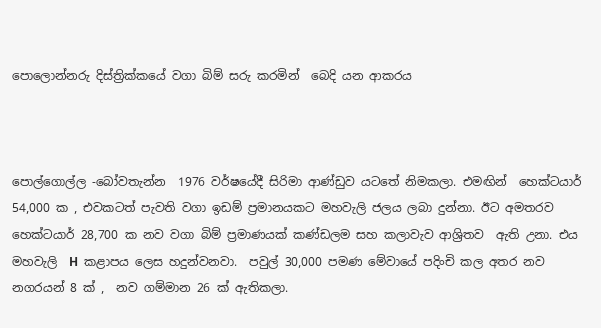පොලොන්නරු දිස්ත්‍රික්කයේ වගා බිම් සරු කරමින්  බෙදි යන ආකරය



පොල්ගොල්ල -බෝවතැන්න  1976 වර්ෂයේදී සිරිමා ආණ්ඩුව යටතේ නිමකලා. එමඟින්  හෙක්ටයාර් 54,000 ක , එවකටත් පැවති වගා ඉඩම් ප්‍රමානයකට මහවැලි ජලය ලබා දුන්නා. ඊට අමතරව  හෙක්ටයාර් 28,700 ක නව වගා බිම් ප්‍රමාණයක් කණ්ඩලම සහ කලාවැව ආශ්‍රිතව  ඇති උනා. එය මහවැලි  H  කළාපය ලෙස හදුන්වනවා.  පවුල් 30,000 පමණ මේවායේ පදිංචි කල අතර නව නගරයන් 8 ක් ,  නව ගම්මාන 26 ක් ඇතිකලා.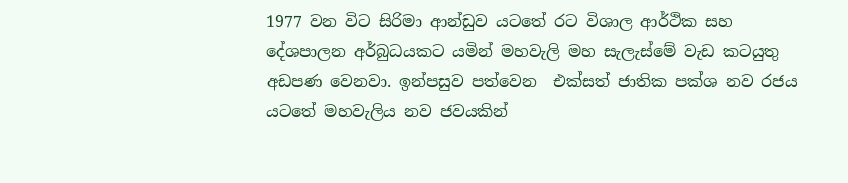1977 වන විට සිරිමා ආන්ඩුව යටතේ රට විශාල ආර්ථික සහ දේශපාලන අර්බුධයකට යමින් මහවැලි මහ සැලැස්මේ වැඩ කටයුතු අඩපණ වෙනවා. ඉන්පසුව පත්වෙන  එක්සත් ජාතික පක්ශ නව රජය යටතේ මහවැලිය නව ජවයකින්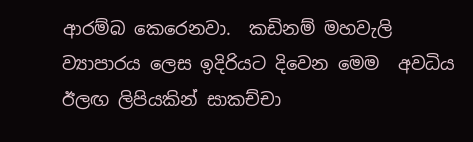ආරම්බ කෙරෙනවා.  කඩිනම් මහවැලි ව්‍යාපාරය ලෙස ඉදිරියට දිවෙන මෙම  අවධිය ඊලඟ ලිපියකින් සාකච්චා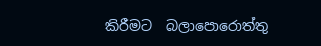කිරීමට  බලාපොරොත්තු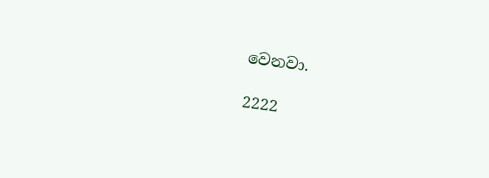වෙනවා.

2222